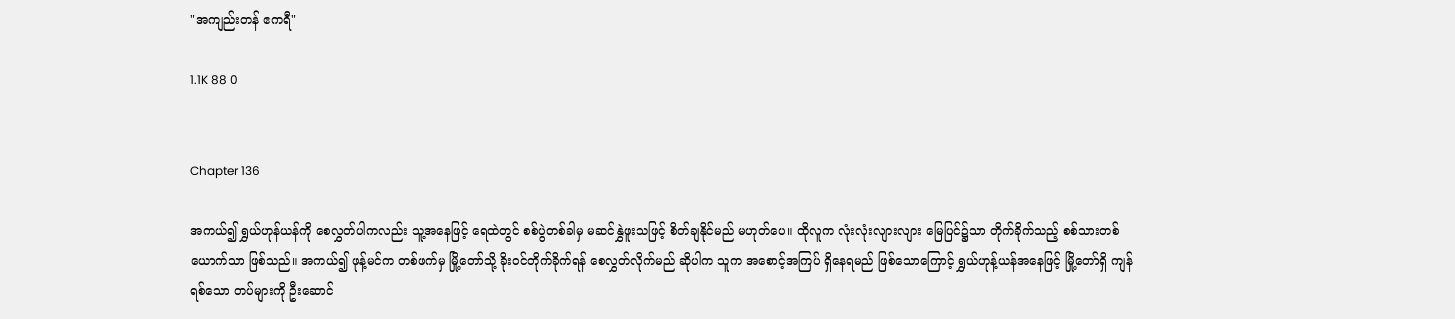"အကျည်းတန် ဧကရီ"

1.1K 88 0


Chapter 136

အကယ်၍ ရွှယ်ဟုန်ယန်ကို စေလွှတ်ပါကလည်း သူ့အနေဖြင့် ရေထဲတွင် စစ်ပွဲတစ်ခါမှ မဆင်နွှဲဖူးသဖြင့် စိတ်ချနိုင်မည် မဟုတ်ပေ။ ထိုလူက လုံးလုံးလျားလျား မြေပြင်၌သာ တိုက်ခိုက်သည့် စစ်သားတစ်ယောက်သာ ဖြစ်သည်။ အကယ်၍ ဖုန့်မင်က တစ်ဖက်မှ မြို့တော်သို့ ခိုးဝင်တိုက်ခိုက်ရန် စေလွှတ်လိုက်မည် ဆိုပါက သူက အစောင့်အကြပ် ရှိနေရမည် ဖြစ်သောကြောင့် ရွှယ်ဟုန့်ယန်အနေဖြင့် မြို့တော်ရှိ ကျန်ရစ်သော တပ်များကို ဦးဆောင်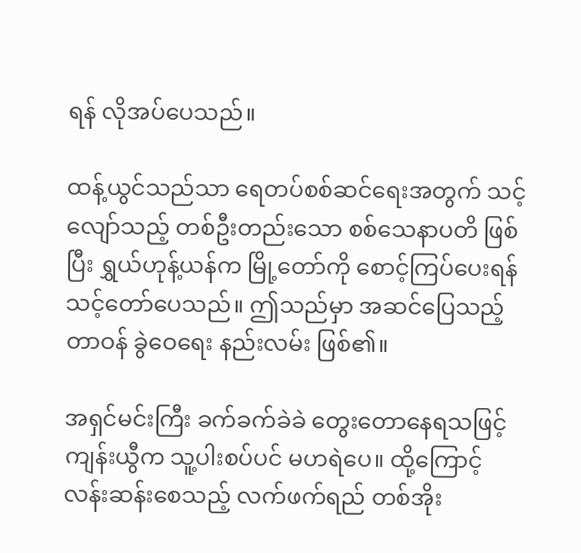ရန် လိုအပ်ပေသည်။

ထန့်ယွင်သည်သာ ရေတပ်စစ်ဆင်ရေးအတွက် သင့်လျော်သည့် တစ်ဦးတည်းသော စစ်သေနာပတိ ဖြစ်ပြီး ရွှယ်ဟုန့်ယန်က မြို့တော်ကို စောင့်ကြပ်ပေးရန် သင့်တော်ပေသည်။ ဤသည်မှာ အဆင်ပြေသည့် တာဝန် ခွဲဝေရေး နည်းလမ်း ဖြစ်၏။

အရှင်မင်းကြီး ခက်ခက်ခဲခဲ တွေးတောနေရသဖြင့် ကျန်းယွီက သူ့ပါးစပ်ပင် မဟရဲပေ။ ထို့ကြောင့် လန်းဆန်းစေသည့် လက်ဖက်ရည် တစ်အိုး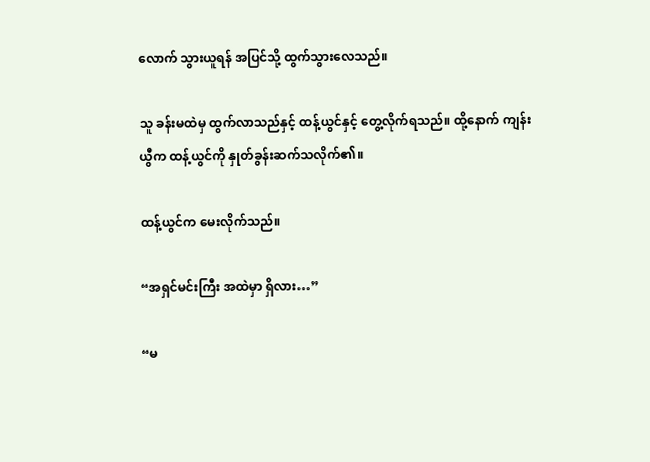လောက် သွားယူရန် အပြင်သို့ ထွက်သွားလေသည်။

သူ ခန်းမထဲမှ ထွက်လာသည်နှင့် ထန့်ယွင်နှင့် တွေ့လိုက်ရသည်။ ထို့နောက် ကျန်းယွီက ထန့်ယွင်ကို နှုတ်ခွန်းဆက်သလိုက်၏။

ထန့်ယွင်က မေးလိုက်သည်။

“အရှင်မင်းကြီး အထဲမှာ ရှိလား…”

“မ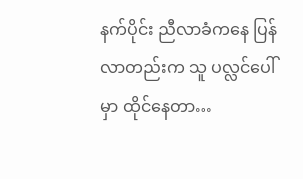နက်ပိုင်း ညီလာခံကနေ ပြန်လာတည်းက သူ ပလ္လင်ပေါ်မှာ ထိုင်နေတာ…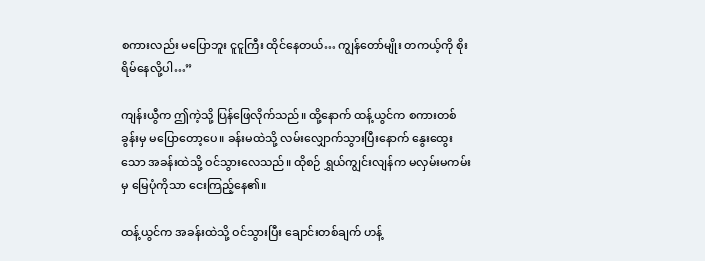စကားလည်း မပြောဘူး ငူငူကြီး ထိုင်နေတယ်… ကျွန်တော်မျိုး တကယ့်ကို စိုးရိမ်နေလို့ပါ…”

ကျန်းယွီက ဤကဲ့သို့ ပြန်ဖြေလိုက်သည်။ ထို့နောက် ထန့်ယွင်က စကားတစ်ခွန်းမှ မပြောတော့ပေ။ ခန်းမထဲသို့ လမ်းလျှောက်သွားပြီးနောက် နွေးထွေးသော အခန်းထဲသို့ ဝင်သွားလေသည်။ ထိုစဉ် ရွှယ်ကျွင်းလျန်က မလှမ်းမကမ်းမှ မြေပုံကိုသာ ငေးကြည့်နေ၏။

ထန့်ယွင်က အခန်းထဲသို့ ဝင်သွားပြီး ချောင်းတစ်ချက် ဟန့်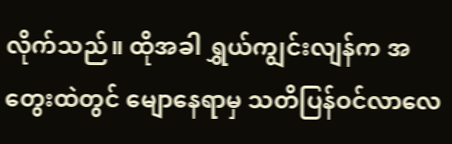လိုက်သည်။ ထိုအခါ ရွှယ်ကျွင်းလျန်က အတွေးထဲတွင် မျောနေရာမှ သတိပြန်ဝင်လာလေ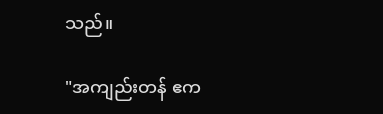သည်။

"အကျည်းတန် ဧက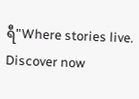ရီ"Where stories live. Discover now